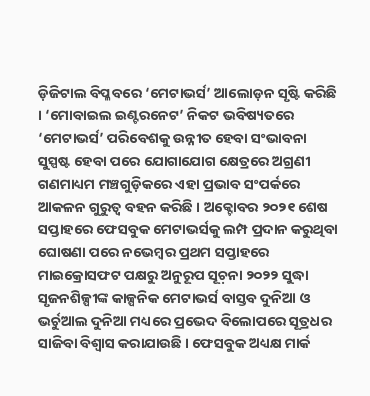ଡ଼ିଜିଟାଲ ବିପ୍ଳବରେ ‘ମେଟାଭର୍ସ’ ଆଲୋଡ଼ନ ସୃଷ୍ଟି କରିଛି । ‘ମୋବାଇଲ ଇଣ୍ଟରନେଟ’ ନିକଟ ଭବିଷ୍ୟତରେ ‘ମେଟାଭର୍ସ’ ପରିବେଶକୁ ଉନ୍ନୀତ ହେବା ସଂଭାବନା ସୁସ୍ପଷ୍ଟ ହେବା ପରେ ଯୋଗାଯୋଗ କ୍ଷେତ୍ରରେ ଅଗ୍ରଣୀ ଗଣମାଧ୍ୟମ ମଞ୍ଚଗୁଡ଼ିକରେ ଏହା ପ୍ରଭାବ ସଂପର୍କରେ ଆକଳନ ଗୁରୁତ୍ୱ ବହନ କରିଛି । ଅକ୍ଟୋବର ୨୦୨୧ ଶେଷ ସପ୍ତାହରେ ଫେସବୁକ ମେଟାଭର୍ସକୁ ଲମ୍ପ ପ୍ରଦାନ କରୁଥିବା ଘୋଷଣା ପରେ ନଭେମ୍ୱର ପ୍ରଥମ ସପ୍ତାହରେ ମାଇକ୍ରୋସଫଟ ପକ୍ଷରୁ ଅନୁରୂପ ସୂଚ଼ନା ୨୦୨୨ ସୁଦ୍ଧା ସୃଜନଶିଳ୍ପୀଙ୍କ କାଳ୍ପନିକ ମେଟାଭର୍ସ ବାସ୍ତବ ଦୁନିଆ ଓ ଭର୍ଚୁଆଲ ଦୁନିଆ ମଧ୍ୟରେ ପ୍ରଭେଦ ବିଲୋପରେ ସୂତ୍ରଧର ସାଜିବା ବିଶ୍ୱାସ କରାଯାଉଛି । ଫେସବୁକ ଅଧ୍ୟକ୍ଷ ମାର୍କ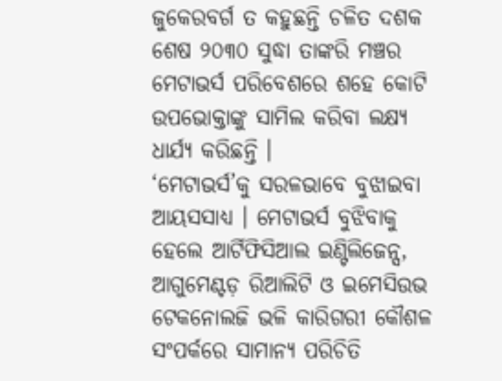ଜୁକେରବର୍ଗ ତ କହୁଛନ୍ତି ଚଳିତ ଦଶକ ଶେଷ ୨୦୩୦ ସୁଦ୍ଧା ତାଙ୍କରି ମଞ୍ଚର ମେଟାଭର୍ସ ପରିବେଶରେ ଶହେ କୋଟି ଉପଭୋକ୍ତାଙ୍କୁ ସାମିଲ କରିବା ଲକ୍ଷ୍ୟ ଧାର୍ଯ୍ୟ କରିଛନ୍ତି ।
‘ମେଟାଭର୍ସ’କୁ ସରଳଭାବେ ବୁଝାଇବା ଆୟସସାଧ୍ୟ । ମେଟାଭର୍ସ ବୁଝିବାକୁ ହେଲେ ଆର୍ଟିଫିସିଆଲ ଇଣ୍ଟିଲିଜେନ୍ସ, ଆଗୁମେଣ୍ଟଡ଼ ରିଆଲିଟି ଓ ଇମେସିଉଭ ଟେକନୋଲଜି ଭଳି କାରିଗରୀ କୌଶଳ ସଂପର୍କରେ ସାମାନ୍ୟ ପରିଚିତି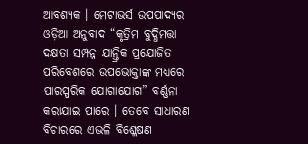ଆବଶ୍ୟକ । ମେଟାଭର୍ସ ଉପପାଦ୍ୟର ଓଡ଼ିଆ ଅନୁବାଦ “କୃତ୍ରିମ ବୁଦ୍ଧିମତ୍ତା ଦକ୍ଷତା ସମ୍ପନ୍ନ ଯାନ୍ତ୍ରିକ ପ୍ରଯୋଜିତ ପରିବେଶରେ ଉପଭୋକ୍ତାଙ୍କ ମଧ୍ୟରେ ପାରସ୍ପରିକ ଯୋଗାଯୋଗ” ବର୍ଣ୍ଣନା କରାଯାଇ ପାରେ । ତେବେ ସାଧାରଣ ବିଚାରରେ ଏଭଳି ବିଶ୍ଳେଷଣ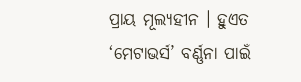ପ୍ରାୟ ମୂଲ୍ୟହୀନ । ହୁଏତ ‘ମେଟାଭର୍ସ’ ବର୍ଣ୍ଣନା ପାଇଁ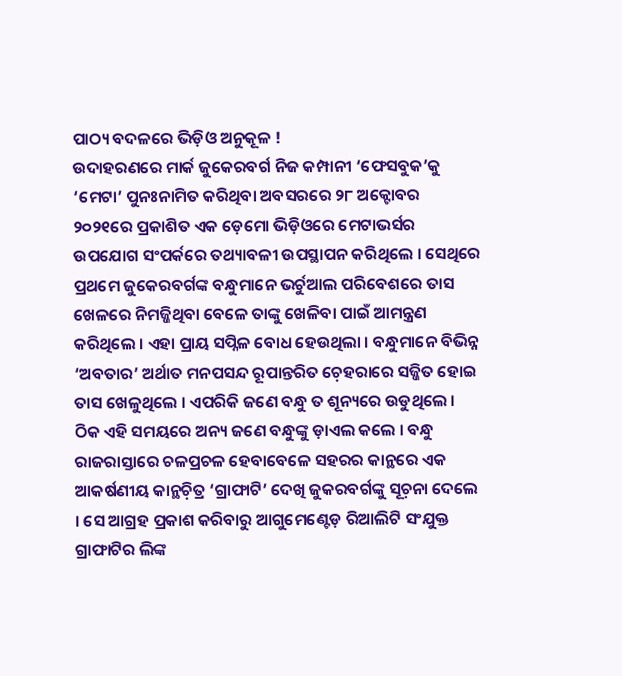ପାଠ୍ୟ ବଦଳରେ ଭିଡ଼ିଓ ଅନୁକୂଳ !
ଉଦାହରଣରେ ମାର୍କ ଜୁକେରବର୍ଗ ନିଜ କମ୍ପାନୀ ‘ଫେସବୁକ’କୁ ‘ମେଟା’ ପୁନଃନାମିତ କରିଥିବା ଅବସରରେ ୨୮ ଅକ୍ଟୋବର ୨୦୨୧ରେ ପ୍ରକାଶିତ ଏକ ଡ଼େମୋ ଭିଡ଼ିଓରେ ମେଟାଭର୍ସର ଉପଯୋଗ ସଂପର୍କରେ ତଥ୍ୟାବଳୀ ଉପସ୍ଥାପନ କରିଥିଲେ । ସେଥିରେ ପ୍ରଥମେ ଜୁକେରବର୍ଗଙ୍କ ବନ୍ଧୁମାନେ ଭର୍ଚୁଆଲ ପରିବେଶରେ ତାସ ଖେଳରେ ନିମଜ୍ଜିଥିବା ବେଳେ ତାଙ୍କୁ ଖେଳିବା ପାଇଁ ଆମନ୍ତ୍ରଣ କରିଥିଲେ । ଏହା ପ୍ରାୟ ସପ୍ନିଳ ବୋଧ ହେଉଥିଲା । ବନ୍ଧୁମାନେ ବିଭିନ୍ନ ‘ଅବତାର’ ଅର୍ଥାତ ମନପସନ୍ଦ ରୂପାନ୍ତରିତ ଚ଼େହରାରେ ସଜ୍ଜିତ ହୋଇ ତାସ ଖେଳୁଥିଲେ । ଏପରିକି ଜଣେ ବନ୍ଧୁ ତ ଶୂନ୍ୟରେ ଉଡୁଥିଲେ । ଠିକ ଏହି ସମୟରେ ଅନ୍ୟ ଜଣେ ବନ୍ଧୁଙ୍କୁ ଡ଼ାଏଲ କଲେ । ବନ୍ଧୁ ରାଜରାସ୍ତାରେ ଚଳପ୍ରଚଳ ହେବାବେଳେ ସହରର କାନ୍ଥରେ ଏକ ଆକର୍ଷଣୀୟ କାନ୍ଥଚ଼ିତ୍ର ‘ଗ୍ରାଫାଟି’ ଦେଖି ଜୁକରବର୍ଗଙ୍କୁ ସୂଚ଼ନା ଦେଲେ । ସେ ଆଗ୍ରହ ପ୍ରକାଶ କରିବାରୁ ଆଗୁମେଣ୍ଟେଡ଼ ରିଆଲିଟି ସଂଯୁକ୍ତ ଗ୍ରାଫାଟିର ଲିଙ୍କ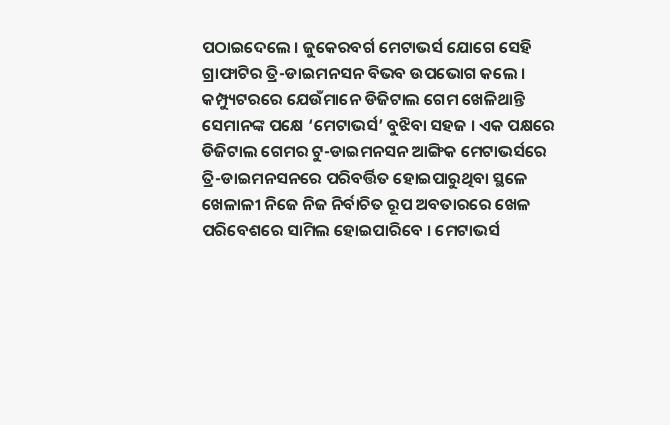ପଠାଇଦେଲେ । ଜୁକେରବର୍ଗ ମେଟାଭର୍ସ ଯୋଗେ ସେହି ଗ୍ରାଫାଟିର ତ୍ରି-ଡାଇମନସନ ବିଭବ ଉପଭୋଗ କଲେ ।
କମ୍ପ୍ୟୁଟରରେ ଯେଉଁମାନେ ଡିଜିଟାଲ ଗେମ ଖେଳିଥାନ୍ତି ସେମାନଙ୍କ ପକ୍ଷେ ‘ମେଟାଭର୍ସ’ ବୁଝିବା ସହଜ । ଏକ ପକ୍ଷରେ ଡିଜିଟାଲ ଗେମର ଟୁ-ଡାଇମନସନ ଆଙ୍ଗିକ ମେଟାଭର୍ସରେ ତ୍ରି-ଡାଇମନସନରେ ପରିବର୍ତ୍ତିତ ହୋଇପାରୁଥିବା ସ୍ଥଳେ ଖେଳାଳୀ ନିଜେ ନିଜ ନିର୍ବାଚିତ ରୂପ ଅବତାରରେ ଖେଳ ପରିବେଶରେ ସାମିଲ ହୋଇପାରିବେ । ମେଟାଭର୍ସ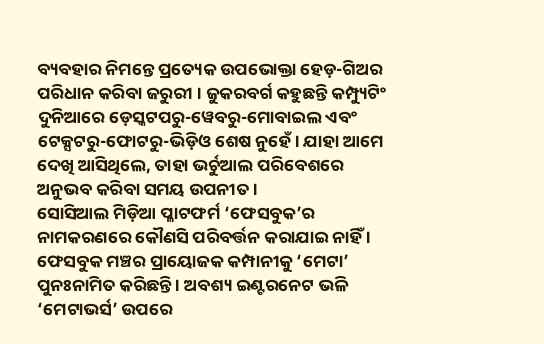ବ୍ୟବହାର ନିମନ୍ତେ ପ୍ରତ୍ୟେକ ଉପଭୋକ୍ତା ହେଡ଼-ଗିଅର ପରିଧାନ କରିବା ଜରୁରୀ । ଜୁକରବର୍ଗ କହୁଛନ୍ତି କମ୍ପ୍ୟୁଟିଂ ଦୁନିଆରେ ଡ଼େସ୍କଟପରୁ-ୱେବରୁ-ମୋବାଇଲ ଏବଂ ଟେକ୍ସଟରୁ-ଫୋଟରୁ-ଭିଡ଼ିଓ ଶେଷ ନୁହେଁ । ଯାହା ଆମେ ଦେଖି ଆସିଥିଲେ, ତାହା ଭର୍ଚୁଆଲ ପରିବେଶରେ ଅନୁଭବ କରିବା ସମୟ ଉପନୀତ ।
ସୋସିଆଲ ମିଡ଼ିଆ ପ୍ଳାଟଫର୍ମ ‘ଫେସବୁକ’ର ନାମକରଣରେ କୌଣସି ପରିବର୍ତ୍ତନ କରାଯାଇ ନାହିଁ । ଫେସବୁକ ମଞ୍ଚର ପ୍ରାୟୋଜକ କମ୍ପାନୀକୁ ‘ମେଟା’ ପୁନଃନାମିତ କରିଛନ୍ତି । ଅବଶ୍ୟ ଇଣ୍ଟରନେଟ ଭଳି ‘ମେଟାଭର୍ସ’ ଉପରେ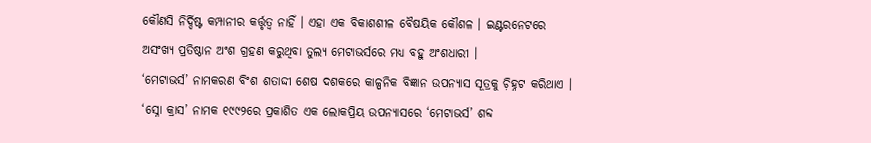କୌଣସି ନିର୍ଦ୍ଦିଷ୍ଟ କମ୍ପାନୀର କର୍ତ୍ତୃତ୍ୱ ନାହିଁ । ଏହା ଏକ ବିକାଶଶୀଳ ବୈଷୟିକ କୌଶଳ । ଇଣ୍ଟରନେଟରେ ଅସଂଖ୍ୟ ପ୍ରତିଷ୍ଠାନ ଅଂଶ ଗ୍ରହଣ କରୁଥିବା ତୁଲ୍ୟ ମେଟାଭର୍ସରେ ମଧ୍ୟ ବହୁ ଅଂଶଧାରୀ ।
‘ମେଟାଭର୍ସ’ ନାମକରଣ ବିଂଶ ଶତାଦ୍ଦୀ ଶେଷ ଦଶକରେ କାଳ୍ପନିକ ବିଜ୍ଞାନ ଉପନ୍ୟାସ ସୂତ୍ରକୁ ଚ଼ିହ୍ନଟ କରିଥାଏ । ‘ସ୍ନୋ କ୍ରାସ’ ନାମକ ୧୯୯୨ରେ ପ୍ରକାଶିତ ଏକ ଲୋକପ୍ରିୟ ଉପନ୍ୟାସରେ ‘ମେଟାଭର୍ସ’ ଶବ୍ଦ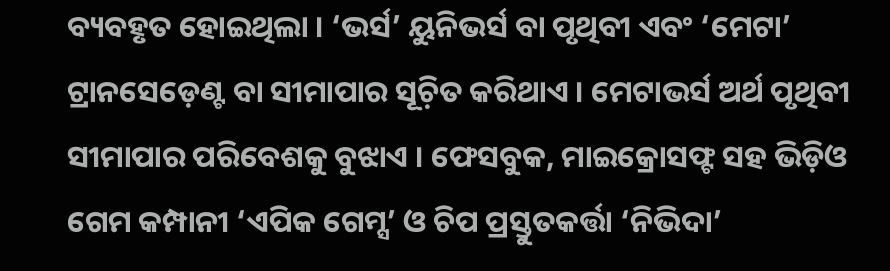ବ୍ୟବହୃତ ହୋଇଥିଲା । ‘ଭର୍ସ’ ୟୁନିଭର୍ସ ବା ପୃଥିବୀ ଏବଂ ‘ମେଟା’ ଟ୍ରାନସେଡ଼େଣ୍ଟ ବା ସୀମାପାର ସୂଚ଼ିତ କରିଥାଏ । ମେଟାଭର୍ସ ଅର୍ଥ ପୃଥିବୀ ସୀମାପାର ପରିବେଶକୁ ବୁଝାଏ । ଫେସବୁକ, ମାଇକ୍ରୋସଫ୍ଟ ସହ ଭିଡ଼ିଓ ଗେମ କମ୍ପାନୀ ‘ଏପିକ ଗେମ୍ସ’ ଓ ଚିପ ପ୍ରସ୍ତୁତକର୍ତ୍ତା ‘ନିଭିଦା’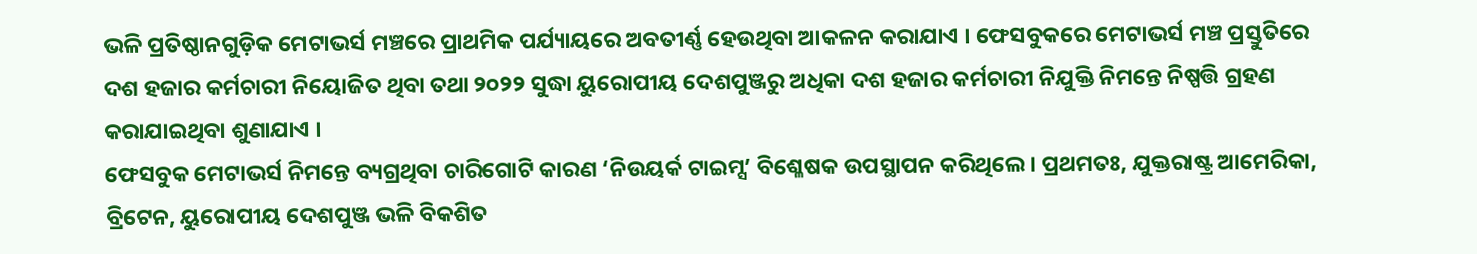ଭଳି ପ୍ରତିଷ୍ଠାନଗୁଡ଼ିକ ମେଟାଭର୍ସ ମଞ୍ଚରେ ପ୍ରାଥମିକ ପର୍ଯ୍ୟାୟରେ ଅବତୀର୍ଣ୍ଣ ହେଉଥିବା ଆକଳନ କରାଯାଏ । ଫେସବୁକରେ ମେଟାଭର୍ସ ମଞ୍ଚ ପ୍ରସ୍ତୁତିରେ ଦଶ ହଜାର କର୍ମଚାରୀ ନିୟୋଜିତ ଥିବା ତଥା ୨୦୨୨ ସୁଦ୍ଧା ୟୁରୋପୀୟ ଦେଶପୁଞ୍ଜରୁ ଅଧିକା ଦଶ ହଜାର କର୍ମଚାରୀ ନିଯୁକ୍ତି ନିମନ୍ତେ ନିଷ୍ପତ୍ତି ଗ୍ରହଣ କରାଯାଇଥିବା ଶୁଣାଯାଏ ।
ଫେସବୁକ ମେଟାଭର୍ସ ନିମନ୍ତେ ବ୍ୟଗ୍ରଥିବା ଚାରିଗୋଟି କାରଣ ‘ନିଉୟର୍କ ଟାଇମ୍ସ’ ବିଶ୍ଳେଷକ ଉପସ୍ଥାପନ କରିଥିଲେ । ପ୍ରଥମତଃ, ଯୁକ୍ତରାଷ୍ଟ୍ର ଆମେରିକା, ବ୍ରିଟେନ, ୟୁରୋପୀୟ ଦେଶପୁଞ୍ଜ ଭଳି ବିକଶିତ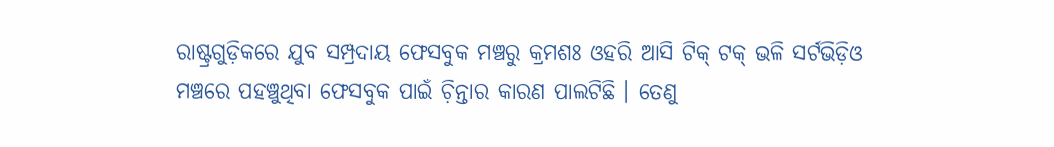ରାଷ୍ଟ୍ରଗୁଡ଼ିକରେ ଯୁବ ସମ୍ପ୍ରଦାୟ ଫେସବୁକ ମଞ୍ଚରୁ କ୍ରମଶଃ ଓହରି ଆସି ଟିକ୍ ଟକ୍ ଭଳି ସର୍ଟଭିଡ଼ିଓ ମଞ୍ଚରେ ପହଞ୍ଚୁଥିବା ଫେସବୁକ ପାଇଁ ଚ଼ିନ୍ତାର କାରଣ ପାଲଟିଛି । ତେଣୁ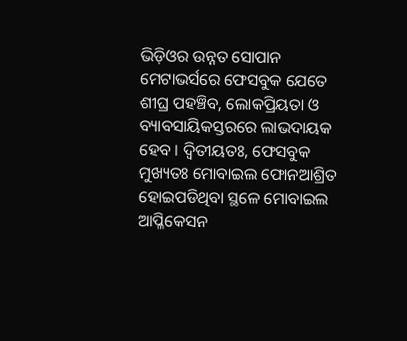ଭିଡ଼ିଓର ଉନ୍ନତ ସୋପାନ ମେଟାଭର୍ସରେ ଫେସବୁକ ଯେତେ ଶୀଘ୍ର ପହଞ୍ଚିବ, ଲୋକପ୍ରିୟତା ଓ ବ୍ୟାବସାୟିକସ୍ତରରେ ଲାଭଦାୟକ ହେବ । ଦ୍ୱିତୀୟତଃ, ଫେସବୁକ ମୁଖ୍ୟତଃ ମୋବାଇଲ ଫୋନଆଶ୍ରିତ ହୋଇପଡିଥିବା ସ୍ଥଳେ ମୋବାଇଲ ଆପ୍ଳିକେସନ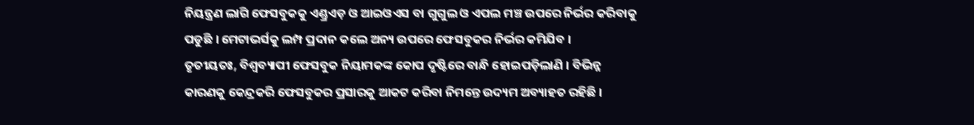ନିୟନ୍ତ୍ରଣ ଲାଗି ଫେସବୁକକୁ ଏଣ୍ଡ୍ରଏଡ଼ ଓ ଆଇଓଏସ ବା ଗୁଗୁଲ ଓ ଏପଲ ମଞ୍ଚ ଉପରେ ନିର୍ଭର କରିବାକୁ ପଡୁଛି । ମେଟାଭର୍ସକୁ ଲମ୍ପ ପ୍ରଦାନ କଲେ ଅନ୍ୟ ଉପରେ ଫେସବୁକର ନିର୍ଭର କମିଯିବ ।
ତୃତୀୟତଃ, ବିଶ୍ୱବ୍ୟାପୀ ଫେସବୁକ ନିୟାମକଙ୍କ କୋପ ଦୃଷ୍ଟିରେ ବାନ୍ଧି ହୋଇପଡ଼ିଲାଣି । ବିଭିନ୍ନ କାରଣକୁ କେନ୍ଦ୍ରକରି ଫେସବୁକର ପ୍ରସାରକୁ ଆକଟ କରିବା ନିମନ୍ତେ ଉଦ୍ୟମ ଅବ୍ୟାହତ ରହିଛି ।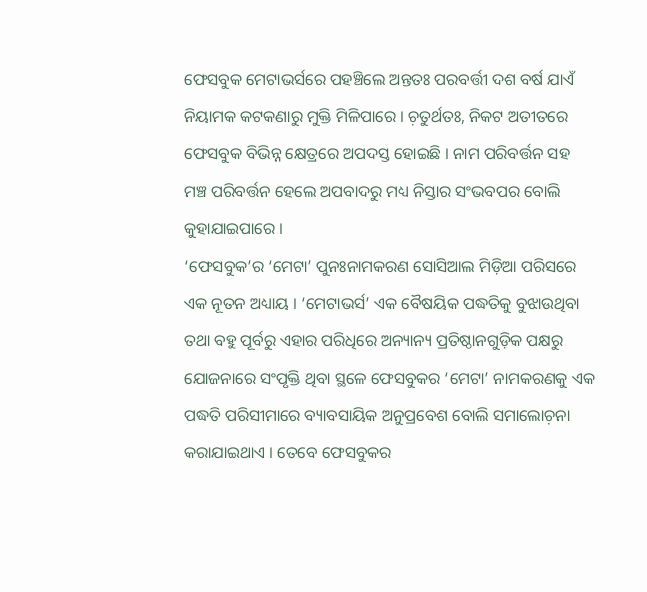ଫେସବୁକ ମେଟାଭର୍ସରେ ପହଞ୍ଚିଲେ ଅନ୍ତତଃ ପରବର୍ତ୍ତୀ ଦଶ ବର୍ଷ ଯାଏଁ ନିୟାମକ କଟକଣାରୁ ମୁକ୍ତି ମିଳିପାରେ । ଚ଼ତୁର୍ଥତଃ, ନିକଟ ଅତୀତରେ ଫେସବୁକ ବିଭିନ୍ନ କ୍ଷେତ୍ରରେ ଅପଦସ୍ତ ହୋଇଛି । ନାମ ପରିବର୍ତ୍ତନ ସହ ମଞ୍ଚ ପରିବର୍ତ୍ତନ ହେଲେ ଅପବାଦରୁ ମଧ୍ୟ ନିସ୍ତାର ସଂଭବପର ବୋଲି କୁହାଯାଇପାରେ ।
‘ଫେସବୁକ’ର ‘ମେଟା’ ପୁନଃନାମକରଣ ସୋସିଆଲ ମିଡ଼ିଆ ପରିସରେ ଏକ ନୂତନ ଅଧ୍ୟାୟ । ‘ମେଟାଭର୍ସ’ ଏକ ବୈଷୟିକ ପଦ୍ଧତିକୁ ବୁଝାଉଥିବା ତଥା ବହୁ ପୂର୍ବରୁ ଏହାର ପରିଧିରେ ଅନ୍ୟାନ୍ୟ ପ୍ରତିଷ୍ଠାନଗୁଡ଼ିକ ପକ୍ଷରୁ ଯୋଜନାରେ ସଂପୃକ୍ତି ଥିବା ସ୍ଥଳେ ଫେସବୁକର ‘ମେଟା’ ନାମକରଣକୁ ଏକ ପଦ୍ଧତି ପରିସୀମାରେ ବ୍ୟାବସାୟିକ ଅନୁପ୍ରବେଶ ବୋଲି ସମାଲୋଚ଼ନା କରାଯାଇଥାଏ । ତେବେ ଫେସବୁକର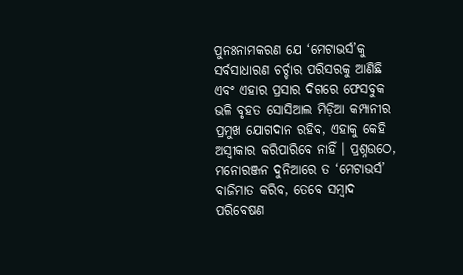ପୁନଃନାମକରଣ ଯେ ‘ମେଟାଭର୍ସ’କୁ ସର୍ବସାଧାରଣ ଚର୍ଚ୍ଚାର ପରିସରକୁ ଆଣିଛି ଏବଂ ଏହାର ପ୍ରସାର ଦିଗରେ ଫେସବୁକ ଭଳି ବୃହତ ସୋସିଆଲ ମିଡ଼ିଆ କମ୍ପାନୀର ପ୍ରମୁଖ ଯୋଗଦାନ ରହିବ, ଏହାକୁ କେହି ଅସ୍ୱୀକାର କରିପାରିବେ ନାହିଁ । ପ୍ରଶ୍ନଉଠେ, ମନୋରଞ୍ଜନ ଦୁନିଆରେ ତ ‘ମେଟାଭର୍ସ’ ବାଜିମାତ କରିବ, ତେବେ ସମ୍ୱାଦ ପରିବେଷଣ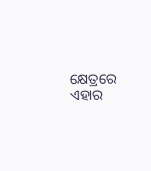କ୍ଷେତ୍ରରେ ଏହାର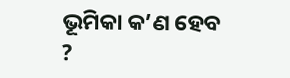ଭୂମିକା କ’ଣ ହେବ ?